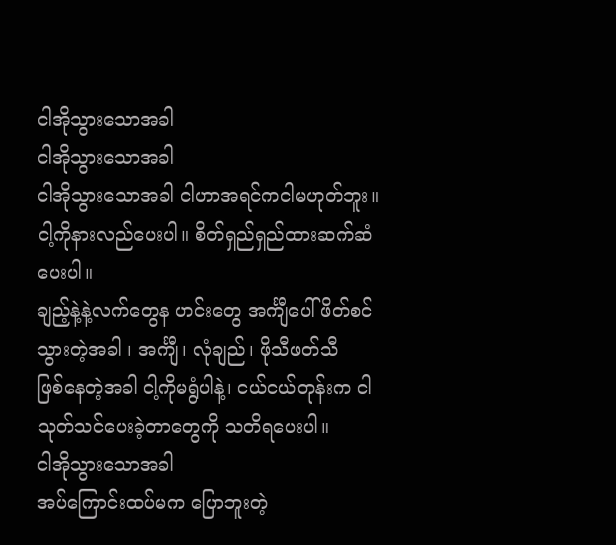ငါအိုသွားသောအခါ
ငါအိုသွားသောအခါ
ငါအိုသွားသောအခါ ငါဟာအရင်ကငါမဟုတ်ဘူး။ ငါ့ကိုနားလည်ပေးပါ။ စိတ်ရှည်ရှည်ထားဆက်ဆံပေးပါ။
ချည့်နဲ့နဲ့လက်တွေန ဟင်းတွေ အင်္ကျီပေါ် ဖိတ်စင်သွားတဲ့အခါ ၊ အင်္ကျီ၊ လုံချည်၊ ဖိုသီဖတ်သီ
ဖြစ်နေတဲ့အခါ ငါ့ကိုမရွံပါနဲ့၊ ငယ်ငယ်တုန်းက ငါသုတ်သင်ပေးခဲ့တာတွေကို သတိရပေးပါ။
ငါအိုသွားသောအခါ
အပ်ကြောင်းထပ်မက ပြောဘူးတဲ့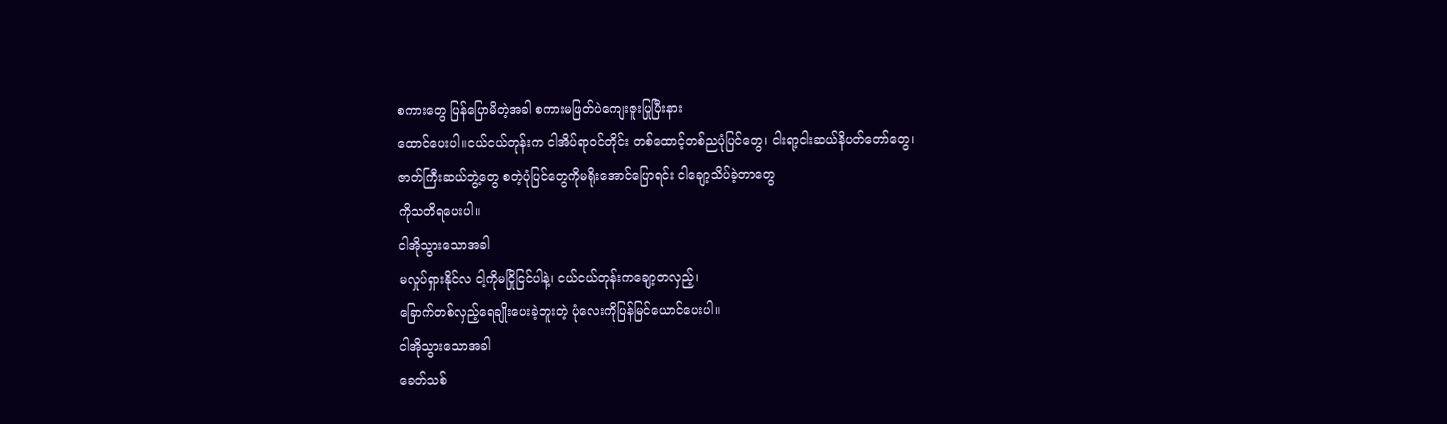စကားတွေ ပြန်ပြောမိတဲ့အခါ စကားမဖြတ်ပဲကျေးဇူးပြုပြီးနား
ထောင်ပေးပါ။ငယ်ငယ်တုန်းက ငါအိပ်ရာဝင်တိုင်း တစ်ထောင့်တစ်ညပုံပြင်တွေ၊ ငါးရာ့ငါးဆယ်နိပတ်တော်တွေ၊
ဇာတ်ကြီးဆယ်ဘွဲ့တွေ စတဲ့ပုံပြင်တွေကိုမရိုးအောင်ပြောရင်း ငါချော့သိပ်ခဲ့တာတွေ
ကိုသတိရပေးပါ။
ငါအိုသွားသောအခါ
မလှုပ်ရှားနိုင်လ ငါ့ကိုမငြိုငြင်ပါနဲ့၊ ငယ်ငယ်တုန်းကချော့တလှည့်၊
ခြောက်တစ်လှည့်ရေချိုးပေးခဲ့ဘူးတဲ့ ပုံလေးကိုပြန်မြင်ယောင်ပေးပါ။
ငါအိုသွားသောအခါ
ခေတ်သစ်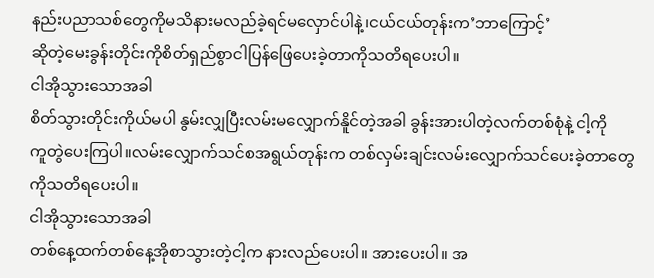နည်းပညာသစ်တွေကိုမသိနားမလည်ခဲ့ရင်မလှောင်ပါနဲ့၊ငယ်ငယ်တုန်းက’ဘာကြောင့်’
ဆိုတဲ့မေးခွန်းတိုင်းကိုစိတ်ရှည်စွာငါပြန်ဖြေပေးခဲ့တာကိုသတိရပေးပါ။
ငါအိုသွားသောအခါ
စိတ်သွားတိုင်းကိုယ်မပါ နွမ်းလျှပြီးလမ်းမလျှောက်နိူင်တဲ့အခါ ခွန်းအားပါတဲ့လက်တစ်စုံနဲ့ ငါ့ကို
ကူတွဲပေးကြပါ။လမ်းလျှောက်သင်စအရွယ်တုန်းက တစ်လှမ်းချင်းလမ်းလျှောက်သင်ပေးခဲ့တာတွေ
ကိုသတိရပေးပါ။
ငါအိုသွားသောအခါ
တစ်နေ့ထက်တစ်နေ့အိုစာသွားတဲ့ငါ့က နားလည်ပေးပါ။ အားပေးပါ။ အ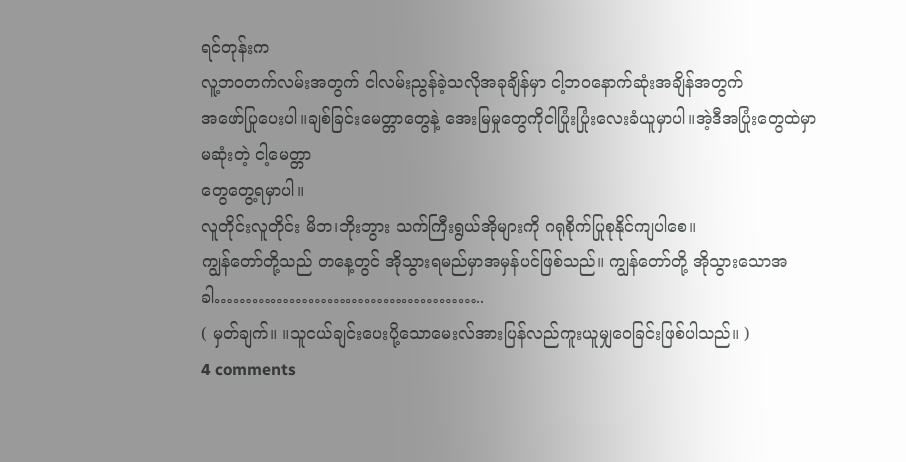ရင်တုန်းက
လူ့ဘဝတက်လမ်းအတွက် ငါလမ်းညွန်ခဲ့သလိုအခုချိန်မှာ ငါ့ဘဝနောက်ဆုံးအချိန်အတွက်
အဖော်ပြုပေးပါ။ချစ်ခြင်းမေတ္တာတွေနဲ့ အေးမြမှုတွေကိုငါပြုံးပြုံးလေးခံယူမှာပါ။အဲ့ဒီအပြုံးတွေထဲမှာ မဆုံးတဲ့ ငါ့မေတ္တာ
တွေတွေ့ရမှာပါ။
လူတိုင်းလူတိုင်း မိဘ၊ဘိုးဘွား သက်ကြီးရွယ်အိုများကို ဂရုစိုက်ပြုစုနိုင်ကျပါစေ။
ကျွန်တော်တို့သည် တနေ့တွင် အိုသွားရမည်မှာအမှန်ပင်ဖြစ်သည်။ ကျွန်တော်တို့ အိုသွားသောအခါ……………………………………..
( မှတ်ချက်။ ။သူငယ်ချင်းပေးပို့သောမေးလ်အားပြန်လည်ကူးယူမျှဝေခြင်းဖြစ်ပါသည်။ )
4 comments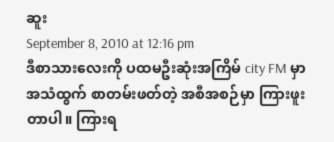ဆူး
September 8, 2010 at 12:16 pm
ဒီစာသားလေးကို ပထမဦးဆုံးအကြိမ် city FM မှာ အသံထွက် စာတမ်းဖတ်တဲ့ အစီအစဉ်မှာ ကြားဖူးတာပါ။ ကြားရ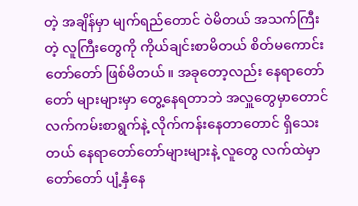တဲ့ အချိန်မှာ မျက်ရည်တောင် ဝဲမိတယ် အသက်ကြီးတဲ့ လူကြီးတွေကို ကိုယ်ချင်းစာမိတယ် စိတ်မကောင်းတော်တော် ဖြစ်မိတယ်။ အခုတော့လည်း နေရာတော်တော် များများမှာ တွေ့နေရတာဘဲ အလှူတွေမှာတောင် လက်ကမ်းစာရွက်နဲ့ လိုက်ကန်းနေတာတောင် ရှိသေးတယ် နေရာတော်တော်များများနဲ့ လူတွေ လက်ထဲမှာ တော်တော် ပျံ့နှံနေ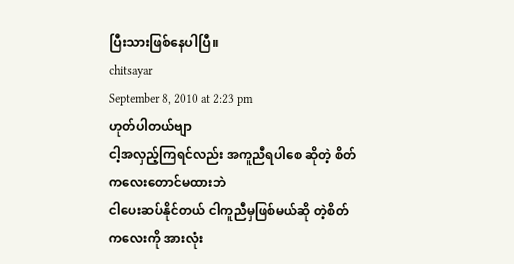ပြီးသားဖြစ်နေပါပြီ။
chitsayar
September 8, 2010 at 2:23 pm
ဟုတ်ပါတယ်ဗျာ
ငါ့အလှည့်ကြရင်လည်း အကူညီရပါစေ ဆိုတဲ့ စိတ်ကလေးတောင်မထားဘဲ
ငါပေးဆပ်နိုင်တယ် ငါကူညီမှဖြစ်မယ်ဆို တဲ့စိတ်ကလေးကို အားလုံး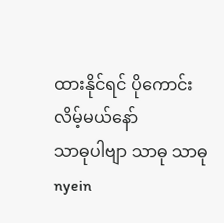ထားနိုင်ရင် ပိုကောင်းလိမ့်မယ်နော်
သာဓုပါဗျာ သာဓု သာဓု
nyein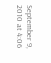September 9, 2010 at 4:06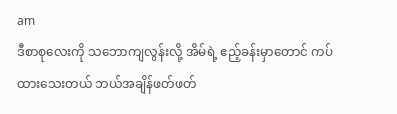am
ဒီစာစုလေးကို သဘောကျလွန်းလို့ အိမ်ရဲ့ ဧည့်ခန်းမှာတောင် ကပ်ထားသေးတယ် ဘယ်အချိန်ဖတ်ဖတ်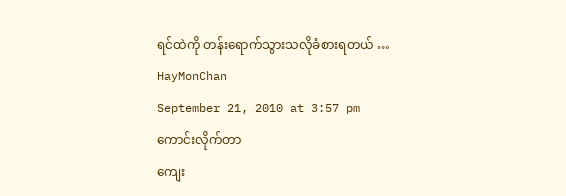ရင်ထဲကို တန်းရောက်သွားသလိုခံစားရတယ် …
HayMonChan
September 21, 2010 at 3:57 pm
ကောင်းလိုက်တာ
ကျေး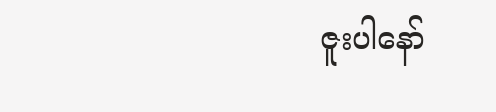ဇူးပါနော်